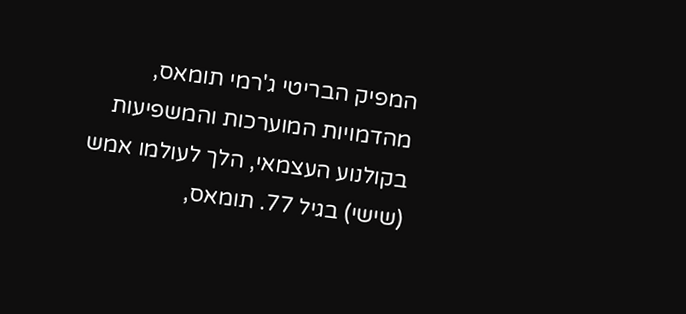המפיק הבריטי ג'רמי תומאס, מהדמויות המוערכות והמשפיעות בקולנוע העצמאי, הלך לעולמו אמש (שישי) בגיל 77. תומאס,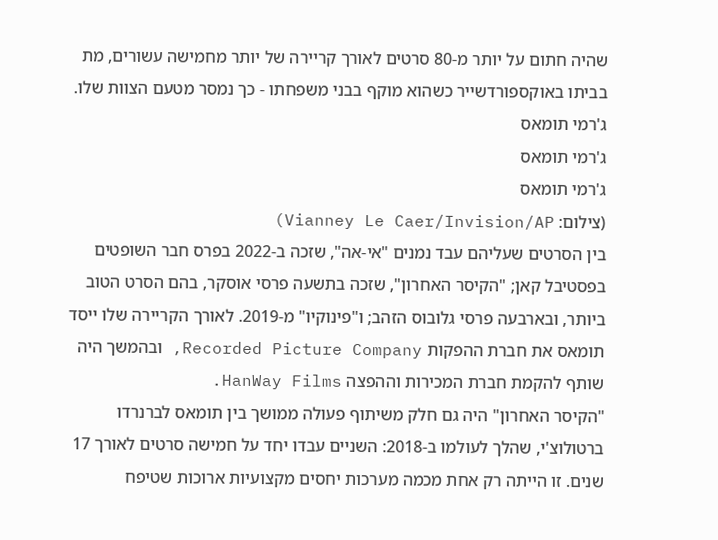שהיה חתום על יותר מ-80 סרטים לאורך קריירה של יותר מחמישה עשורים, מת בביתו באוקספורדשייר כשהוא מוקף בבני משפחתו - כך נמסר מטעם הצוות שלו.
ג'רמי תומאס
ג'רמי תומאס
ג'רמי תומאס
(צילום: Vianney Le Caer/Invision/AP)
בין הסרטים שעליהם עבד נמנים "אי-אה", שזכה ב-2022 בפרס חבר השופטים בפסטיבל קאן; "הקיסר האחרון", שזכה בתשעה פרסי אוסקר, בהם הסרט הטוב ביותר, ובארבעה פרסי גלובוס הזהב; ו"פינוקיו" מ-2019. לאורך הקריירה שלו ייסד תומאס את חברת ההפקות Recorded Picture Company, ובהמשך היה שותף להקמת חברת המכירות וההפצה HanWay Films.
"הקיסר האחרון" היה גם חלק משיתוף פעולה ממושך בין תומאס לברנרדו ברטולוצ'י, שהלך לעולמו ב-2018: השניים עבדו יחד על חמישה סרטים לאורך 17 שנים. זו הייתה רק אחת מכמה מערכות יחסים מקצועיות ארוכות שטיפח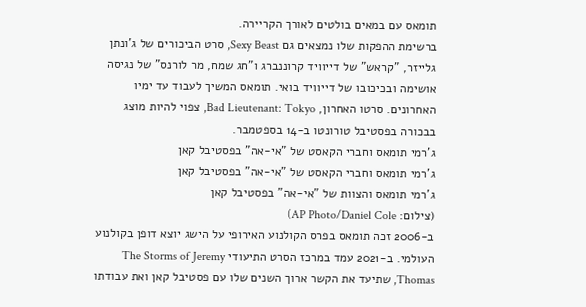תומאס עם במאים בולטים לאורך הקריירה.
ברשימת ההפקות שלו נמצאים גם Sexy Beast, סרט הביכורים של ג'ונתן גלייזר, "קראש" של דייוויד קרוננברג ו"חג שמח, מר לורנס" של נגיסה אושימה ובכיכובו של דייוויד בואי. תומאס המשיך לעבוד עד ימיו האחרונים. סרטו האחרון, Bad Lieutenant: Tokyo, צפוי להיות מוצג בבכורה בפסטיבל טורונטו ב-14 בספטמבר.
ג'רמי תומאס וחברי הקאסט של "אי-אה" בפסטיבל קאן
ג'רמי תומאס וחברי הקאסט של "אי-אה" בפסטיבל קאן
ג'רמי תומאס והצוות של "אי-אה" בפסטיבל קאן
(צילום: AP Photo/Daniel Cole)
ב-2006 זכה תומאס בפרס הקולנוע האירופי על הישג יוצא דופן בקולנוע העולמי. ב-2021 עמד במרכז הסרט התיעודי The Storms of Jeremy Thomas, שתיעד את הקשר ארוך השנים שלו עם פסטיבל קאן ואת עבודתו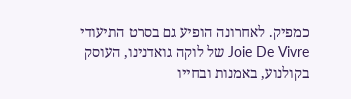כמפיק. לאחרונה הופיע גם בסרט התיעודי Joie De Vivre של לוקה גואדנינו, העוסק בקולנוע, באמנות ובחייו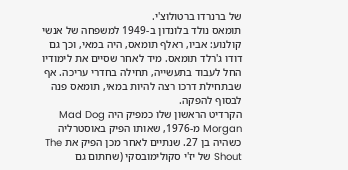של ברנרדו ברטולוצ'י.
תומאס נולד בלונדון ב-1949 למשפחה של אנשי קולנוע: אביו, ראלף תומאס, היה במאי, וכך גם דודו ג'רלד תומאס. מיד לאחר שסיים את לימודיו החל לעבוד בתעשייה, תחילה בחדרי עריכה. אף שבתחילת דרכו רצה להיות במאי, תומאס פנה לבסוף להפקה.
הקרדיט הראשון שלו כמפיק היה Mad Dog Morgan מ-1976, שאותו הפיק באוסטרליה כשהיה בן 27. שנתיים לאחר מכן הפיק את The Shout של יז'י סקולימובסקי (שחתום גם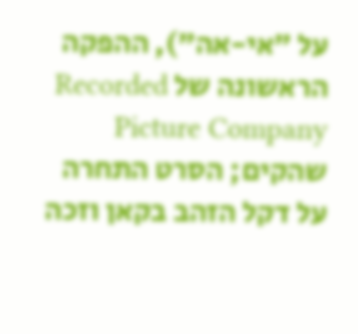על "אי-אה"), ההפקה הראשונה של Recorded Picture Company שהקים; הסרט התחרה על דקל הזהב בקאן וזכה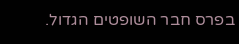בפרס חבר השופטים הגדול.